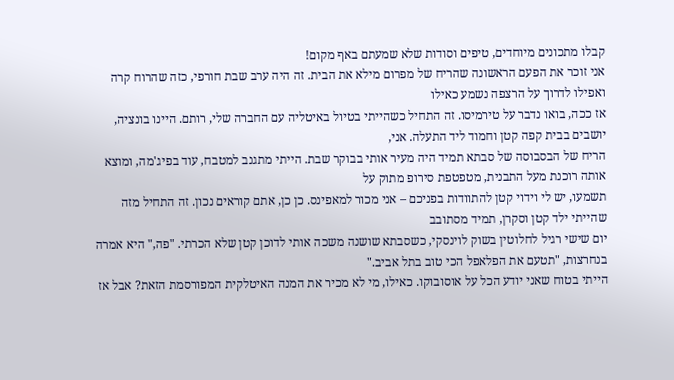קבלו מתכונים מיוחדים, טיפים וסודות שלא שמעתם באף מקום!
אני זוכר את הפעם הראשונה שהריח של מפרום מילא את הבית. זה היה ערב שבת חורפי, כזה שהרוח קרה ואפילו לדרוך על הרצפה נשמע כאילו
אז ככה, בואו נדבר על טירמיסו. זה התחיל כשהייתי בטיול באיטליה עם החברה שלי, רותם. היינו בונציה, יושבים בבית קפה קטן וחמוד ליד התעלה. אני,
הריח של הבסבוסה של סבתא תמיד היה מעיר אותי בבוקר שבת. הייתי מתגנב למטבח, עוד בפיג'מה, ומוצא אותה רוכנת מעל התבנית, מטפטפת סירופ מתוק על
תשמעו, יש לי וידוי קטן להתוודות בפניכם – אני מכור למאפינס. כן כן, אתם קוראים נכון. זה התחיל מזה שהייתי ילד קטן וסקרן, תמיד מסתובב
יום שישי רגיל לחלוטין בשוק לוינסקי, כשסבתא שושנה משכה אותי לדוכן קטן שלא הכרתי. "פה," היא אמרה בנחרצות, "תטעם את הפלאפל הכי טוב בתל אביב."
הייתי בטוח שאני יודע הכל על אוסובוקו. כאילו, מי לא מכיר את המנה האיטלקית המפורסמת הזאת? אבל אז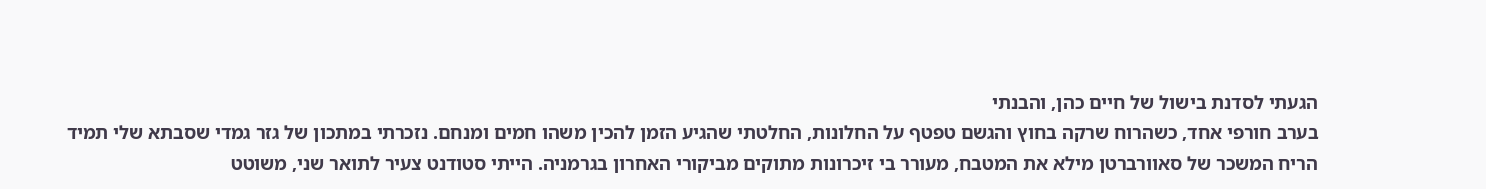הגעתי לסדנת בישול של חיים כהן, והבנתי
בערב חורפי אחד, כשהרוח שרקה בחוץ והגשם טפטף על החלונות, החלטתי שהגיע הזמן להכין משהו חמים ומנחם. נזכרתי במתכון של גזר גמדי שסבתא שלי תמיד
הריח המשכר של סאוורברטן מילא את המטבח, מעורר בי זיכרונות מתוקים מביקורי האחרון בגרמניה. הייתי סטודנט צעיר לתואר שני, משוטט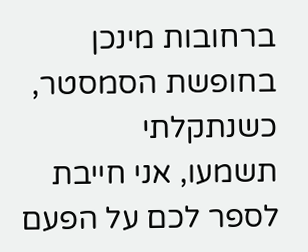ברחובות מינכן בחופשת הסמסטר, כשנתקלתי
תשמעו, אני חייבת לספר לכם על הפעם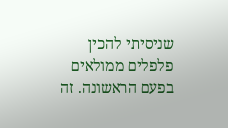שניסיתי להכין פלפלים ממולאים בפעם הראשונה. זה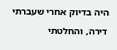היה בדיוק אחרי שעברתי דירה, והחלטתי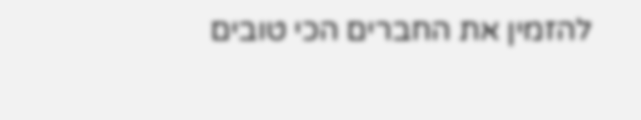להזמין את החברים הכי טובים